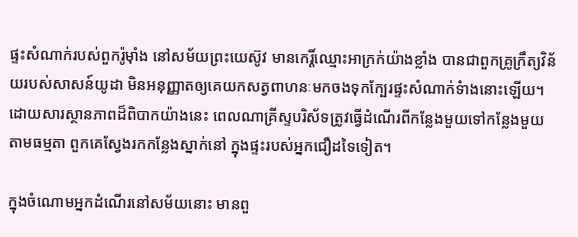ផ្ទះសំណាក់របស់ពួករ៉ូម៉ាំង នៅសម័យព្រះយេស៊ូវ មានកេរ្តិ៍ឈ្មោះអាក្រក់យ៉ាងខ្លាំង បានជាពួកគ្រូក្រឹត្យវិន័យរបស់សាសន៍យូដា មិនអនុញ្ញាតឲ្យគេយកសត្វពាហនៈមកចងទុកក្បែរផ្ទះសំណាក់ទំាងនោះឡើយ។ ដោយសារស្ថានភាពដ៏ពិបាកយ៉ាងនេះ ពេលណាគ្រីស្ទបរិស័ទត្រូវធ្វើដំណើរពីកន្លែងមួយទៅកន្លែងមួយ តាមធម្មតា ពួកគេស្វែងរកកន្លែងស្នាក់នៅ ក្នុងផ្ទះរបស់អ្នកជឿដទៃទៀត។

ក្នុងចំណោមអ្នកដំណើរនៅសម័យនោះ មានពួ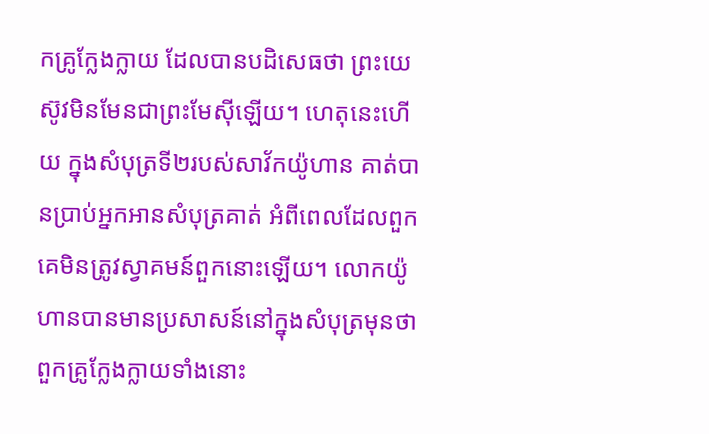កគ្រូក្លែងក្លាយ ដែលបានបដិសេធថា ព្រះយេស៊ូវមិនមែនជាព្រះមែស៊ីឡើយ។ ហេតុនេះហើយ ក្នុងសំបុត្រទី២របស់សាវ័កយ៉ូហាន គាត់បានប្រាប់អ្នកអានសំបុត្រគាត់ អំពីពេលដែលពួកគេមិនត្រូវស្វាគមន៍ពួកនោះឡើយ។ លោកយ៉ូហានបានមានប្រសាសន៍នៅក្នុងសំបុត្រមុនថា ពួកគ្រូក្លែងក្លាយទាំងនោះ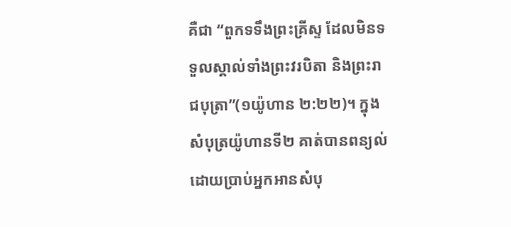គឺជា “ពួកទទឹងព្រះគ្រីស្ទ ដែលមិនទទួលស្គាល់ទាំងព្រះវរបិតា និងព្រះរាជបុត្រា”(១យ៉ូហាន ២:២២)។ ក្នុងសំបុត្រយ៉ូហានទី២ គាត់បានពន្យល់ ដោយប្រាប់អ្នកអានសំបុ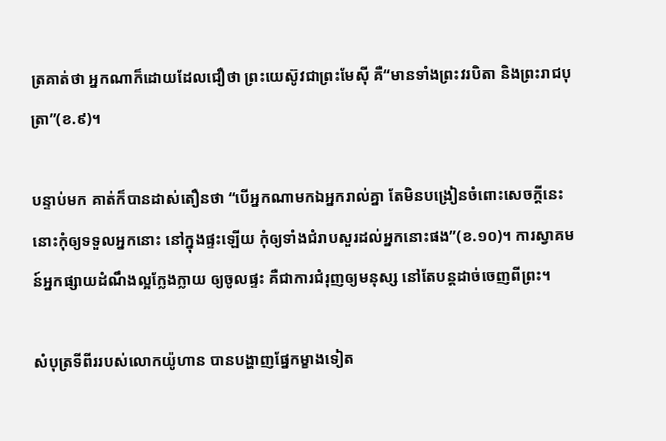ត្រគាត់ថា អ្នកណាក៏ដោយដែលជឿថា ព្រះយេស៊ូវជាព្រះមែស៊ី គឺ“មានទាំងព្រះវរបិតា និងព្រះរាជបុត្រា”(ខ.៩)។

បន្ទាប់មក គាត់ក៏បានដាស់តឿនថា “បើអ្នកណាមកឯអ្នករាល់គ្នា តែមិនបង្រៀនចំពោះសេចក្តីនេះ នោះកុំឲ្យទទួលអ្នកនោះ នៅក្នុងផ្ទះឡើយ កុំឲ្យទាំងជំរាបសួរដល់អ្នកនោះផង”(ខ.១០)។ ការស្វាគមន៍អ្នកផ្សាយដំណឹងល្អក្លែងក្លាយ ឲ្យចូលផ្ទះ គឺជាការជំរុញឲ្យមនុស្ស នៅតែបន្តដាច់ចេញពីព្រះ។

សំបុត្រទីពីររបស់លោកយ៉ូហាន បានបង្ហាញផ្នែកម្ខាងទៀត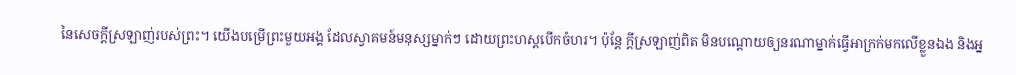នៃសេចក្តីស្រឡាញ់របស់ព្រះ។ យើងបម្រើព្រះមួយអង្គ ដែលស្វាគមន៍មនុស្សម្នាក់ៗ ដោយព្រះហស្តបើកចំហរ។ ប៉ុន្តែ ក្តីស្រឡាញ់ពិត មិនបណ្តោយឲ្យនរណាម្នាក់ធ្វើអាក្រក់មកលើខ្លួនឯង និងអ្ន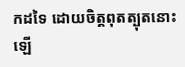កដទៃ ដោយចិត្តពុតត្បុតនោះឡើ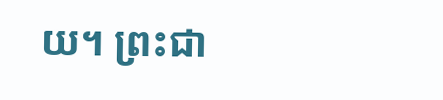យ។ ព្រះជា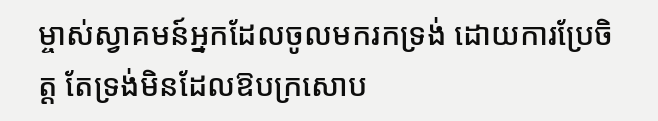ម្ចាស់ស្វាគមន៍អ្នកដែលចូលមករកទ្រង់ ដោយការប្រែចិត្ត តែទ្រង់មិនដែលឱបក្រសោប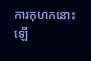ការកុហកនោះឡើ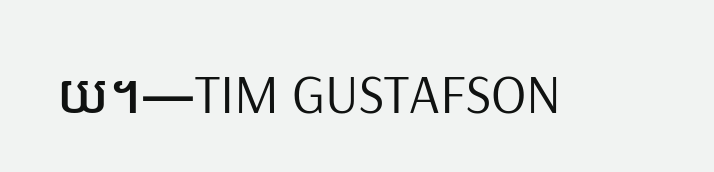យ។—TIM GUSTAFSON